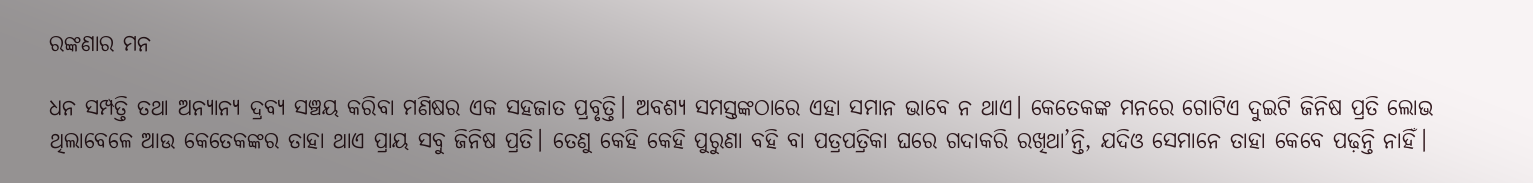ରଙ୍କଣାର ମନ

ଧନ ସମ୍ପତ୍ତି ତଥା ଅନ୍ୟାନ୍ୟ ଦ୍ରବ୍ୟ ସଞ୍ଚୟ କରିବା ମଣିଷର ଏକ ସହଜାତ ପ୍ରବୃତ୍ତି। ଅବଶ୍ୟ ସମସ୍ତଙ୍କଠାରେ ଏହା ସମାନ ଭାବେ ନ ଥାଏ। କେତେକଙ୍କ ମନରେ ଗୋଟିଏ ଦୁଇଟି ଜିନିଷ ପ୍ରତି ଲୋଭ ଥିଲାବେଳେ ଆଉ କେତେକଙ୍କର ତାହା ଥାଏ ପ୍ରାୟ ସବୁ ଜିନିଷ ପ୍ରତି। ତେଣୁ କେହି କେହି ପୁରୁଣା ବହି ବା ପତ୍ରପତ୍ରିକା ଘରେ ଗଦାକରି ରଖିଥା’ନ୍ତି, ଯଦିଓ ସେମାନେ ତାହା କେବେ ପଢ଼ନ୍ତି ନାହିଁ।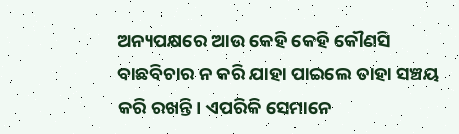ଅନ୍ୟପକ୍ଷରେ ଆଉ କେହି କେହି କୌଣସି ବାଛବିଚାର ନ କରି ଯାହା ପାଇଲେ ତାହା ସଞ୍ଚୟ କରି ରଖନ୍ତି। ଏପରିକି ସେମାନେ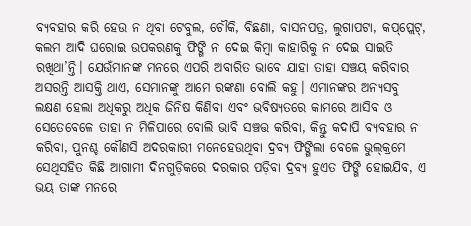ବ୍ୟବହାର କରି ହେଉ ନ ଥିବା ଟେବୁଲ, ଚୌକି, ବିଛଣା, ବାସନପତ୍ର, ଲୁଗାପଟା, କପ୍‌ପ୍ଲେଟ୍‌, କଲମ ଆଦି ଘରୋଇ ଉପକରଣକୁ ଫିଙ୍ଗି ନ ଦେଇ କିମ୍ବା କାହାରିକୁ ନ ଦେଇ ସାଇତି ରଖିଥା’ନ୍ତି। ଯେଉଁମାନଙ୍କ ମନରେ ଏପରି ଅବାରିତ ଭାବେ ଯାହା ତାହା ସଞ୍ଚୟ କରିବାର ଅସରନ୍ତି ଆସକ୍ତି ଥାଏ, ସେମାନଙ୍କୁ ଆମେ ରଙ୍କଣା ବୋଲି କହୁ। ଏମାନଙ୍କର ଅନ୍ୟସବୁ ଲକ୍ଷଣ ହେଲା ଅଧିକରୁ ଅଧିକ ଜିନିଷ କିଣିବା ଏବଂ ଭବିଷ୍ୟତରେ କାମରେ ଆସିବ ଓ ସେତେବେଳେ ତାହା ନ ମିଳିପାରେ ବୋଲି ଭାବି ସଞ୍ଚତ୍ତ କରିବା, କିନ୍ତୁ କଦାପି ବ୍ୟବହାର ନ କରିବା, ପୁନଶ୍ଚ କୌଣସି ଅଦରକାରୀ ମନେହେଉଥିବା ଦ୍ରବ୍ୟ ଫିଙ୍ଗିଲା ବେଳେ ଭୁଲ୍‌କ୍ରମେ ସେଥିସହିତ କିଛି ଆଗାମୀ ଦିନଗୁଡ଼ିକରେ ଦରକାର ପଡ଼ିବା ଦ୍ରବ୍ୟ ହୁଏତ ଫିଙ୍ଗି ହୋଇଯିବ, ଏ ଭୟ ତାଙ୍କ ମନରେ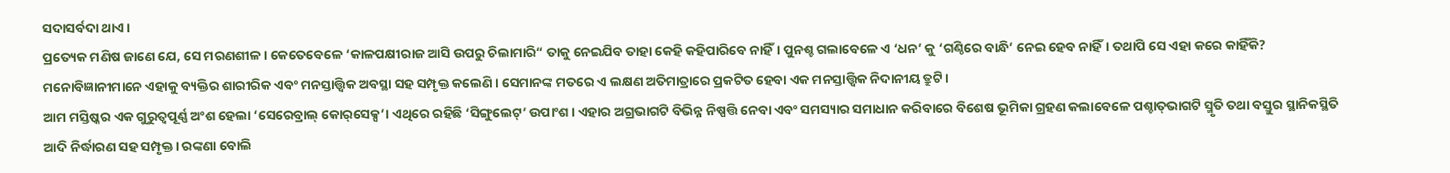ସଦାସର୍ବଦା ଥାଏ।
ପ୍ରତ୍ୟେକ ମଣିଷ ଜାଣେ ଯେ, ସେ ମରଣଶୀଳ। କେତେବେଳେ ‘କାଳପକ୍ଷୀରାଜ ଆସି ଉପରୁ ଚିଲାମାରି“ ତାକୁ ନେଇଯିବ ତାହା କେହି କହିପାରିବେ ନାହିଁ। ପୁନଶ୍ଚ ଗଲାବେଳେ ଏ ‘ଧନ’ କୁ ‘ଗଣ୍ଠିରେ ବାନ୍ଧି’ ନେଇ ହେବ ନାହିଁ। ତଥାପି ସେ ଏହା କରେ କାହିଁକି? ମନୋବିଜ୍ଞାନୀମାନେ ଏହାକୁ ବ୍ୟକ୍ତିର ଶାରୀରିକ ଏବଂ ମନସ୍ତାତ୍ତ୍ୱିକ ଅବସ୍ଥା ସହ ସମ୍ପୃକ୍ତ କଲେଣି। ସେମାନଙ୍କ ମତରେ ଏ ଲକ୍ଷଣ ଅତିମାତ୍ରାରେ ପ୍ରକଟିତ ହେବା ଏକ ମନସ୍ତାତ୍ତ୍ୱିକ ନିଦାନୀୟ ତ୍ରୁଟି।
ଆମ ମସ୍ତିଷ୍କର ଏକ ଗୁରୁତ୍ୱପୂର୍ଣ୍ଣ ଅଂଶ ହେଲା ‘ସେରେବ୍ରାଲ୍‌ କୋର୍‌ସେକ୍ସ’। ଏଥିରେ ରହିଛି ‘ସିଙ୍ଗୁଲେଟ୍‌’ ଉପାଂଶ। ଏହାର ଅଗ୍ରଭାଗଟି ବିଭିନ୍ନ ନିଷ୍ପତ୍ତି ନେବା ଏବଂ ସମସ୍ୟାର ସମାଧାନ କରିବାରେ ବିଶେଷ ଭୂମିକା ଗ୍ରହଣ କଲାବେଳେ ପଶ୍ଚାତ୍‌ଭାଗଟି ସ୍ମୃତି ତଥା ବସ୍ତୁର ସ୍ଥାନିକସ୍ଥିତି ଆଦି ନିର୍ଦ୍ଧାରଣ ସହ ସମ୍ପୃକ୍ତ। ରଙ୍କଣା ବୋଲି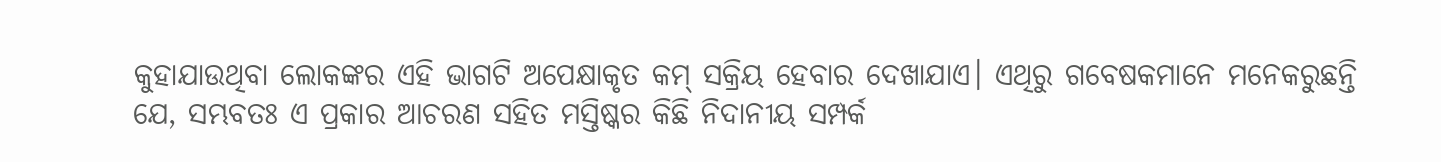କୁହାଯାଉଥିବା ଲୋକଙ୍କର ଏହି ଭାଗଟି ଅପେକ୍ଷାକୃତ କମ୍‌ ସକ୍ରିୟ ହେବାର ଦେଖାଯାଏ। ଏଥିରୁ ଗବେଷକମାନେ ମନେକରୁଛନ୍ତି ଯେ, ସମ୍ଭବତଃ ଏ ପ୍ରକାର ଆଚରଣ ସହିତ ମସ୍ତିଷ୍କର କିଛି ନିଦାନୀୟ ସମ୍ପର୍କ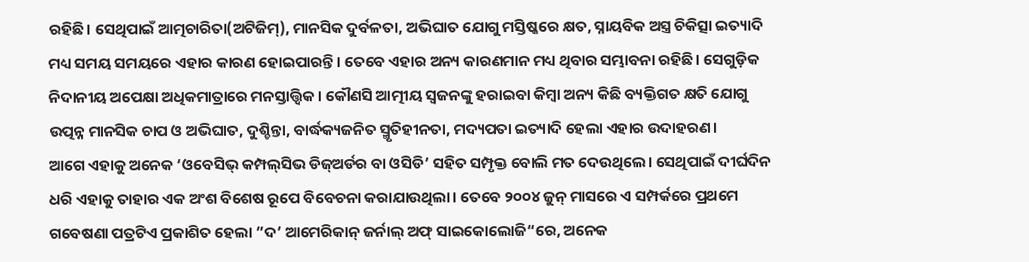ରହିଛି। ସେଥିପାଇଁ ଆତ୍ମଚାରିତା(ଅଟିଜିମ୍‌), ମାନସିକ ଦୁର୍ବଳତା, ଅଭିଘାତ ଯୋଗୁ ମସ୍ତିଷ୍କରେ କ୍ଷତ, ସ୍ନାୟବିକ ଅସ୍ତ୍ର ଚିକିତ୍ସା ଇତ୍ୟାଦି ମଧ୍ୟ ସମୟ ସମୟରେ ଏହାର କାରଣ ହୋଇପାରନ୍ତି। ତେବେ ଏହାର ଅନ୍ୟ କାରଣମାନ ମଧ୍ୟ ଥିବାର ସମ୍ଭାବନା ରହିଛି। ସେଗୁଡ଼ିକ ନିଦାନୀୟ ଅପେକ୍ଷା ଅଧିକମାତ୍ରାରେ ମନସ୍ତାତ୍ତ୍ୱିକ। କୌଣସି ଆତ୍ମୀୟ ସ୍ବଜନଙ୍କୁ ହରାଇବା କିମ୍ବା ଅନ୍ୟ କିଛି ବ୍ୟକ୍ତିଗତ କ୍ଷତି ଯୋଗୁ ଉତ୍ପନ୍ନ ମାନସିକ ଚାପ ଓ ଅଭିଘାତ, ଦୁଶ୍ଚିନ୍ତା, ବାର୍ଦ୍ଧକ୍ୟଜନିତ ସ୍ମୃତିହୀନତା, ମଦ୍ୟପତା ଇତ୍ୟାଦି ହେଲା ଏହାର ଉଦାହରଣ।
ଆଗେ ଏହାକୁ ଅନେକ ‘ଓବେସିଭ୍‌ କମ୍ପଲ୍‌ସିଭ ଡିଜ୍‌ଅର୍ଡର ବା ଓସିଡି’ ସହିତ ସମ୍ପୃକ୍ତ ବୋଲି ମତ ଦେଉଥିଲେ। ସେଥିପାଇଁ ଦୀର୍ଘଦିନ ଧରି ଏହାକୁ ତାହାର ଏକ ଅଂଶ ବିଶେଷ ରୂପେ ବିବେଚନା କରାଯାଉଥିଲା। ତେବେ ୨୦୦୪ ଜୁନ୍‌ ମାସରେ ଏ ସମ୍ପର୍କରେ ପ୍ରଥମେ ଗବେଷଣା ପତ୍ରଟିଏ ପ୍ରକାଶିତ ହେଲା ”ଦ’ ଆମେରିକାନ୍‌ ଜର୍ନାଲ୍‌ ଅଫ୍‌ ସାଇକୋଲୋଜି“ରେ, ଅନେକ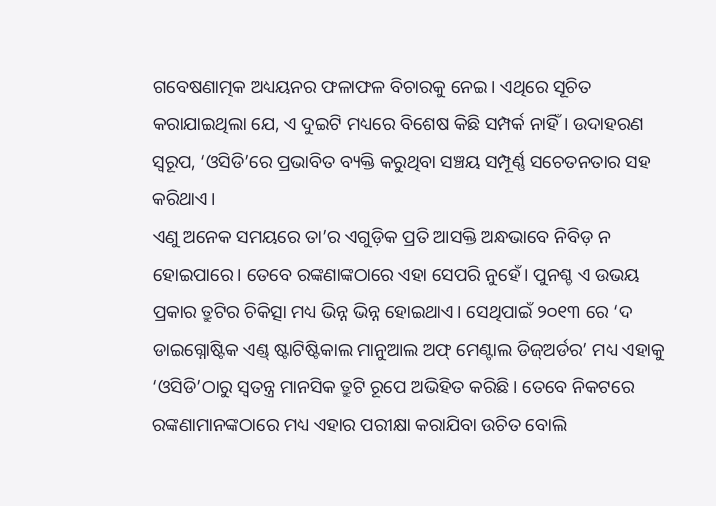ଗବେଷଣାତ୍ମକ ଅଧ୍ୟୟନର ଫଳାଫଳ ବିଚାରକୁ ନେଇ। ଏଥିରେ ସୂଚିତ କରାଯାଇଥିଲା ଯେ, ଏ ଦୁଇଟି ମଧ୍ୟରେ ବିଶେଷ କିଛି ସମ୍ପର୍କ ନାହିଁ। ଉଦାହରଣ ସ୍ବରୂପ, ‘ଓସିଡି’ରେ ପ୍ରଭାବିତ ବ୍ୟକ୍ତି କରୁଥିବା ସଞ୍ଚୟ ସମ୍ପୂର୍ଣ୍ଣ ସଚେତନତାର ସହ କରିଥାଏ।
ଏଣୁ ଅନେକ ସମୟରେ ତା’ର ଏଗୁଡ଼ିକ ପ୍ରତି ଆସକ୍ତି ଅନ୍ଧଭାବେ ନିବିଡ଼ ନ ହୋଇପାରେ। ତେବେ ରଙ୍କଣାଙ୍କଠାରେ ଏହା ସେପରି ନୁହେଁ। ପୁନଶ୍ଚ ଏ ଉଭୟ ପ୍ରକାର ତ୍ରୁଟିର ଚିକିତ୍ସା ମଧ୍ୟ ଭିନ୍ନ ଭିନ୍ନ ହୋଇଥାଏ। ସେଥିପାଇଁ ୨୦୧୩ ରେ ‘ଦ ଡାଇଗ୍ନୋଷ୍ଟିକ ଏଣ୍ଡ୍‌ ଷ୍ଟାଟିଷ୍ଟିକାଲ ମାନୁଆଲ ଅଫ୍‌ ମେଣ୍ଟାଲ ଡିଜ୍‌ଅର୍ଡର’ ମଧ୍ୟ ଏହାକୁ ‘ଓସିଡି’ଠାରୁ ସ୍ବତନ୍ତ୍ର ମାନସିକ ତ୍ରୁଟି ରୂପେ ଅଭିହିତ କରିଛି। ତେବେ ନିକଟରେ ରଙ୍କଣାମାନଙ୍କଠାରେ ମଧ୍ୟ ଏହାର ପରୀକ୍ଷା କରାଯିବା ଉଚିତ ବୋଲି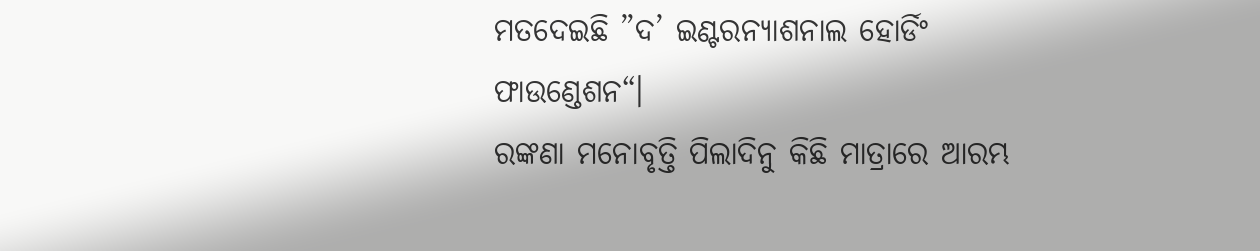ମତଦେଇଛି ”ଦ’ ଇଣ୍ଟରନ୍ୟାଶନାଲ ହୋର୍ଡିଂ ଫାଉଣ୍ଡେଶନ“।
ରଙ୍କଣା ମନୋବୃତ୍ତି ପିଲାଦିନୁ କିଛି ମାତ୍ରାରେ ଆରମ୍ଭ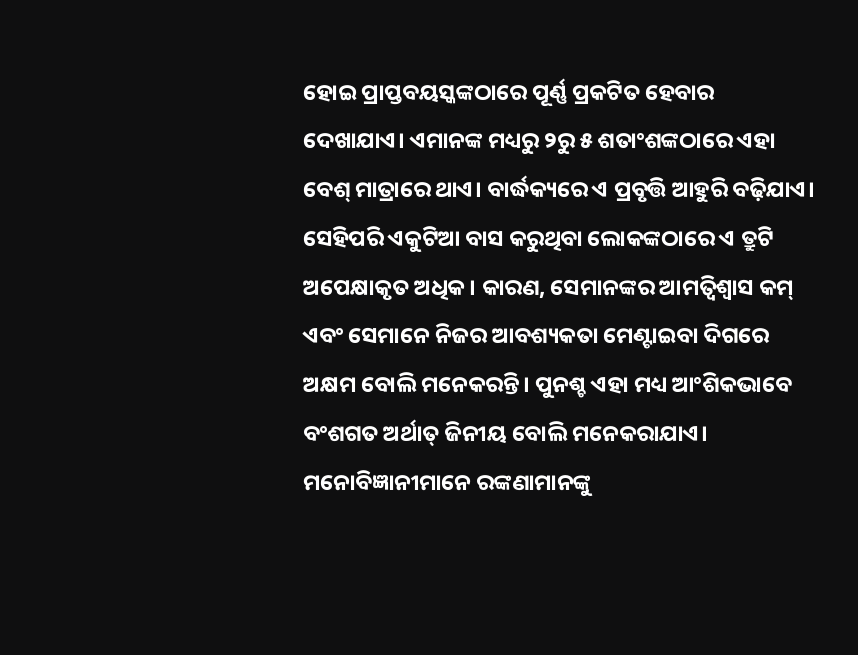ହୋଇ ପ୍ରାପ୍ତବୟସ୍କଙ୍କଠାରେ ପୂର୍ଣ୍ଣ ପ୍ରକଟିତ ହେବାର ଦେଖାଯାଏ। ଏମାନଙ୍କ ମଧ୍ୟରୁ ୨ରୁ ୫ ଶତାଂଶଙ୍କଠାରେ ଏହା ବେଶ୍‌ ମାତ୍ରାରେ ଥାଏ। ବାର୍ଦ୍ଧକ୍ୟରେ ଏ ପ୍ରବୃତ୍ତି ଆହୁରି ବଢ଼ିଯାଏ। ସେହିପରି ଏକୁଟିଆ ବାସ କରୁଥିବା ଲୋକଙ୍କଠାରେ ଏ ତ୍ରୁଟି ଅପେକ୍ଷାକୃତ ଅଧିକ। କାରଣ, ସେମାନଙ୍କର ଆମତ୍ବିଶ୍ୱାସ କମ୍‌ ଏବଂ ସେମାନେ ନିଜର ଆବଶ୍ୟକତା ମେଣ୍ଟାଇବା ଦିଗରେ ଅକ୍ଷମ ବୋଲି ମନେକରନ୍ତି। ପୁନଶ୍ଚ ଏହା ମଧ୍ୟ ଆଂଶିକଭାବେ ବଂଶଗତ ଅର୍ଥାତ୍‌ ଜିନୀୟ ବୋଲି ମନେକରାଯାଏ।
ମନୋବିଜ୍ଞାନୀମାନେ ରଙ୍କଣାମାନଙ୍କୁ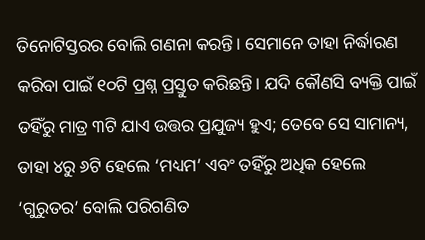ତିନୋଟିସ୍ତରର ବୋଲି ଗଣନା କରନ୍ତି। ସେମାନେ ତାହା ନିର୍ଦ୍ଧାରଣ କରିବା ପାଇଁ ୧୦ଟି ପ୍ରଶ୍ନ ପ୍ରସ୍ତୁତ କରିଛନ୍ତି। ଯଦି କୌଣସି ବ୍ୟକ୍ତି ପାଇଁ ତହିଁରୁ ମାତ୍ର ୩ଟି ଯାଏ ଉତ୍ତର ପ୍ରଯୁଜ୍ୟ ହୁଏ; ତେବେ ସେ ସାମାନ୍ୟ, ତାହା ୪ରୁ ୬ଟି ହେଲେ ‘ମଧ୍ୟମ’ ଏବଂ ତହିଁରୁ ଅଧିକ ହେଲେ ‘ଗୁରୁତର’ ବୋଲି ପରିଗଣିତ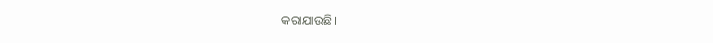କରାଯାଉଛି।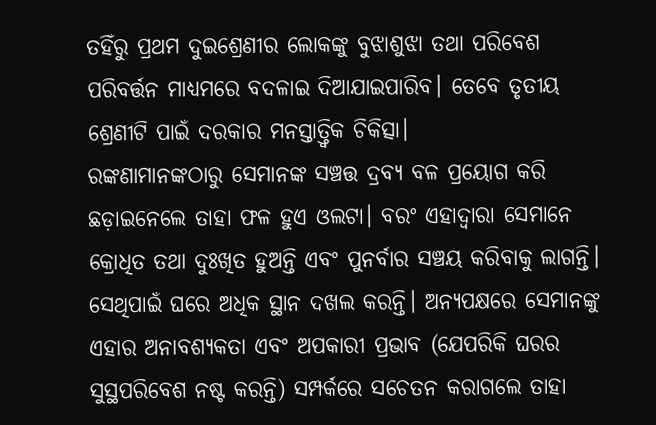ତହିଁରୁ ପ୍ରଥମ ଦୁଇଶ୍ରେଣୀର ଲୋକଙ୍କୁ ବୁଝାଶୁଝା ତଥା ପରିବେଶ ପରିବର୍ତ୍ତନ ମାଧ୍ୟମରେ ବଦଳାଇ ଦିଆଯାଇପାରିବ। ତେବେ ତୃତୀୟ ଶ୍ରେଣୀଟି ପାଇଁ ଦରକାର ମନସ୍ତାତ୍ତ୍ୱିକ ଚିକିତ୍ସା।
ରଙ୍କଣାମାନଙ୍କଠାରୁ ସେମାନଙ୍କ ସଞ୍ଚତ୍ତ ଦ୍ରବ୍ୟ ବଳ ପ୍ରୟୋଗ କରି ଛଡ଼ାଇନେଲେ ତାହା ଫଳ ହୁଏ ଓଲଟା। ବରଂ ଏହାଦ୍ୱାରା ସେମାନେ କ୍ରୋଧିତ ତଥା ଦୁଃଖିତ ହୁଅନ୍ତି ଏବଂ ପୁନର୍ବାର ସଞ୍ଚୟ କରିବାକୁ ଲାଗନ୍ତି। ସେଥିପାଇଁ ଘରେ ଅଧିକ ସ୍ଥାନ ଦଖଲ କରନ୍ତି। ଅନ୍ୟପକ୍ଷରେ ସେମାନଙ୍କୁ ଏହାର ଅନାବଶ୍ୟକତା ଏବଂ ଅପକାରୀ ପ୍ରଭାବ (ଯେପରିକି ଘରର ସୁସ୍ଥପରିବେଶ ନଷ୍ଟ କରନ୍ତି) ସମ୍ପର୍କରେ ସଚେତନ କରାଗଲେ ତାହା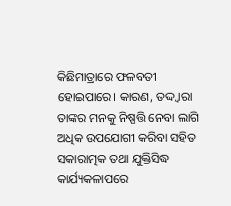କିଛିମାତ୍ରାରେ ଫଳବତୀ ହୋଇପାରେ। କାରଣ, ତଦ୍ଦ୍ବାରା ତାଙ୍କର ମନକୁ ନିଷ୍ପତ୍ତି ନେବା ଲାଗି ଅଧିକ ଉପଯୋଗୀ କରିବା ସହିତ ସକାରାତ୍ମକ ତଥା ଯୁକ୍ତିସିଦ୍ଧ କାର୍ଯ୍ୟକଳାପରେ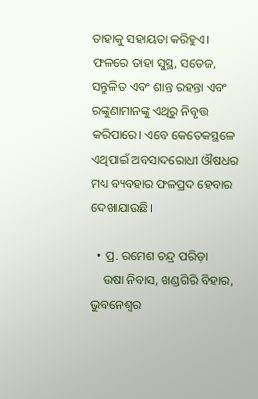ତାହାକୁ ସହାୟତା କରିହୁଏ। ଫଳରେ ତାହା ସୁସ୍ଥ, ସତେଜ, ସନ୍ତୁଳିତ ଏବଂ ଶାନ୍ତ ରହନ୍ତା ଏବଂ ରଙ୍କୁଣାମାନଙ୍କୁ ଏଥିରୁ ନିବୃତ୍ତ କରିପାରେ। ଏବେ କେତେକସ୍ଥଳେ ଏଥିପାଇଁ ଅବସାଦରୋଧୀ ଔଷଧର ମଧ୍ୟ ବ୍ୟବହାର ଫଳପ୍ରଦ ହେବାର ଦେଖାଯାଉଛି।

  • ପ୍ର. ରମେଶ ଚନ୍ଦ୍ର ପରିଡ଼ା
    ଉଷା ନିବାସ, ଖଣ୍ଡଗିରି ବିହାର, ଭୁବନେଶ୍ୱର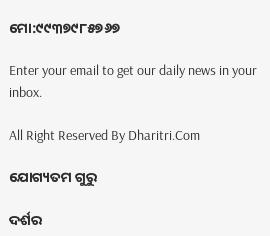ମୋ:୯୯୩୭୯୮୫୭୬୭

Enter your email to get our daily news in your inbox.

All Right Reserved By Dharitri.Com

ଯୋଗ୍ୟତମ ଗୁରୁ

ଦର୍ଶର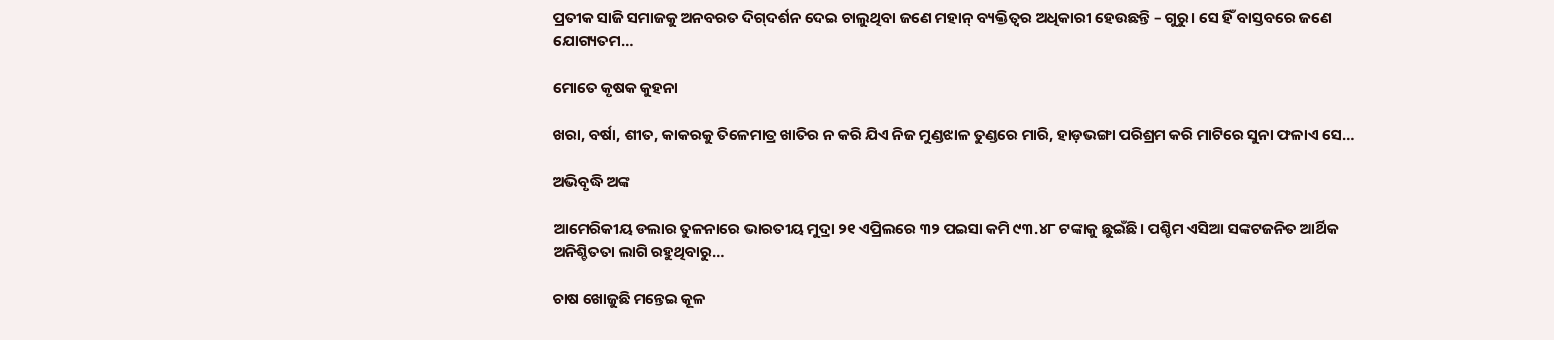ପ୍ରତୀକ ସାଜି ସମାଜକୁ ଅନବରତ ଦିଗ୍‌ଦର୍ଶନ ଦେଇ ଚାଲୁଥିବା ଜଣେ ମହାନ୍‌ ବ୍ୟକ୍ତିତ୍ୱର ଅଧିକାରୀ ହେଉଛନ୍ତି – ଗୁରୁ। ସେ ହିଁ ବାସ୍ତବରେ ଜଣେ ଯୋଗ୍ୟତମ…

ମୋତେ କୃଷକ କୁହନା

ଖରା, ବର୍ଷା, ଶୀତ, କାକରକୁ ତିଳେମାତ୍ର ଖାତିର ନ କରି ଯିଏ ନିଜ ମୁଣ୍ଡଝାଳ ତୁଣ୍ଡରେ ମାରି, ହାଡ଼ଭଙ୍ଗା ପରିଶ୍ରମ କରି ମାଟିରେ ସୁନା ଫଳାଏ ସେ…

ଅଭିବୃଦ୍ଧି ଅଙ୍କ

ଆମେରିକୀୟ ଡଲାର ତୁଳନାରେ ଭାରତୀୟ ମୁଦ୍ରା ୨୧ ଏପ୍ରିଲରେ ୩୨ ପଇସା କମି ୯୩.୪୮ ଟଙ୍କାକୁ ଛୁଇଁଛି। ପଶ୍ଚିମ ଏସିଆ ସଙ୍କଟଜନିତ ଆର୍ଥିକ ଅନିଶ୍ଚିତତା ଲାଗି ରହୁଥିବାରୁ…

ଚାଷ ଖୋଜୁଛି ମନ୍ତେଇ କୂଳ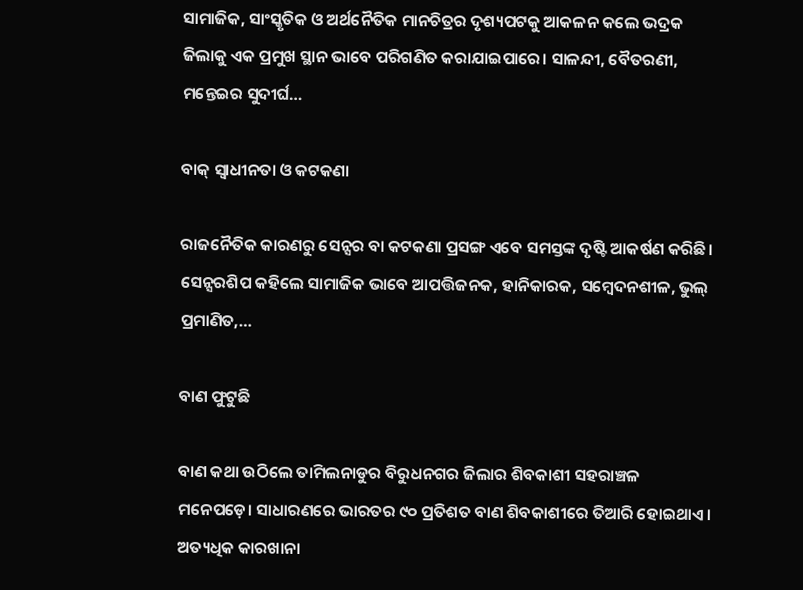ସାମାଜିକ, ସାଂସ୍କୃତିକ ଓ ଅର୍ଥନୈତିକ ମାନଚିତ୍ରର ଦୃଶ୍ୟପଟକୁ ଆକଳନ କଲେ ଭଦ୍ରକ ଜିଲାକୁ ଏକ ପ୍ରମୁଖ ସ୍ଥାନ ଭାବେ ପରିଗଣିତ କରାଯାଇପାରେ। ସାଳନ୍ଦୀ, ବୈତରଣୀ, ମନ୍ତେଇର ସୁଦୀର୍ଘ…

ବାକ୍‌ ସ୍ବାଧୀନତା ଓ କଟକଣା

ରାଜନୈତିକ କାରଣରୁ ସେନ୍ସର ବା କଟକଣା ପ୍ରସଙ୍ଗ ଏବେ ସମସ୍ତଙ୍କ ଦୃଷ୍ଟି ଆକର୍ଷଣ କରିଛି। ସେନ୍ସରଶିପ କହିଲେ ସାମାଜିକ ଭାବେ ଆପତ୍ତିଜନକ, ହାନିକାରକ, ସମ୍ବେଦନଶୀଳ, ଭୁଲ୍‌ ପ୍ରମାଣିତ,…

ବାଣ ଫୁଟୁଛି

ବାଣ କଥା ଉଠିଲେ ତାମିଲନାଡୁର ବିରୁଧନଗର ଜିଲାର ଶିବକାଶୀ ସହରାଞ୍ଚଳ ମନେପଡ଼େ। ସାଧାରଣରେ ଭାରତର ୯୦ ପ୍ରତିଶତ ବାଣ ଶିବକାଶୀରେ ତିଆରି ହୋଇଥାଏ। ଅତ୍ୟଧିକ କାରଖାନା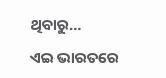ଥିବାରୁ…

ଏଇ ଭାରତରେ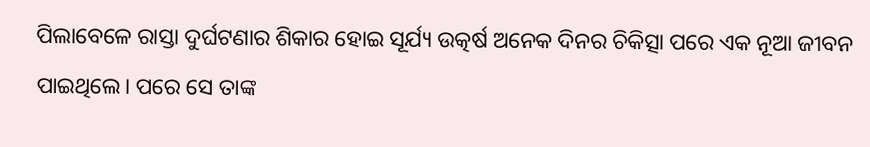ପିଲାବେଳେ ରାସ୍ତା ଦୁର୍ଘଟଣାର ଶିକାର ହୋଇ ସୂର୍ଯ୍ୟ ଉତ୍କର୍ଷ ଅନେକ ଦିନର ଚିକିତ୍ସା ପରେ ଏକ ନୂଆ ଜୀବନ ପାଇଥିଲେ। ପରେ ସେ ତାଙ୍କ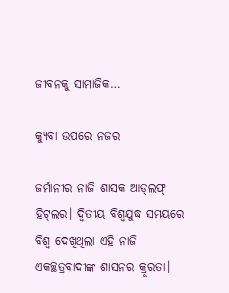ଜୀବନକୁ ସାମାଜିକ…

କ୍ୟୁବା ଉପରେ ନଜର

ଜର୍ମାନୀର ନାଜି ଶାସକ ଆଡ୍‌ଲଫ୍‌ ହିଟ୍‌ଲର। ଦ୍ବିତୀୟ ବିଶ୍ବଯୁଦ୍ଧ ସମୟରେ ବିଶ୍ବ ଦେଖିଥିଲା ଏହି ନାଜି ଏକଚ୍ଛତ୍ରବାଦୀଙ୍କ ଶାସନର କ୍ରୂରତା।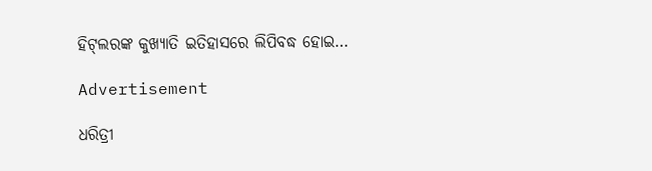ହିଟ୍‌ଲରଙ୍କ କୁଖ୍ୟାତି ଇତିହାସରେ ଲିପିବଦ୍ଧ ହୋଇ…

Advertisement

ଧରିତ୍ରୀ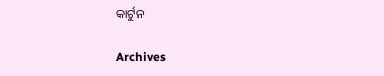କାର୍ଟୁନ

Archives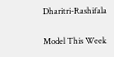Dharitri-Rashifala

Model This Week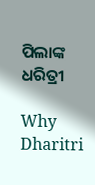ପିଲାଙ୍କ ଧରିତ୍ରୀ

Why Dharitri